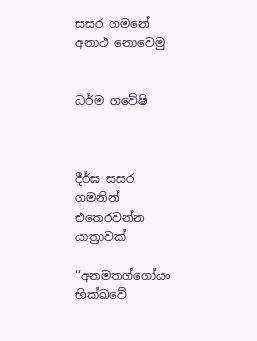සසර ගමනේ අනාථ නොවෙමු


ධර්ම ගවේෂි



දීර්ඝ සසර ගමනින් එතෙරවන්න යාත්‍රාවක්

‘‘අනමතග්ගෝයං භික්ඛවේ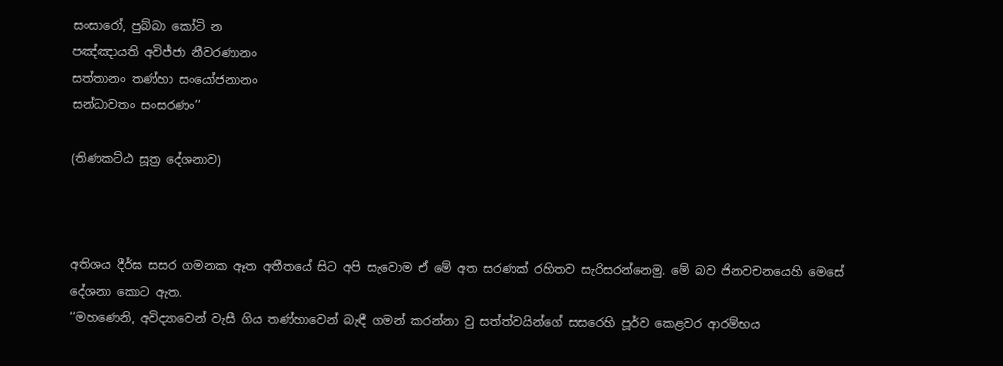සංසාරෝ, පුබ්බා කෝටි න
පඤ්ඤායති අවිජ්ජා නීවරණානං
සත්තානං තණ්හා සංයෝජනානං
සන්ධාවතං සංසරණං’’

(තිණකට්ඨ සූත්‍ර දේශනාව)



අතිශය දීර්ඝ සසර ගමනක ඈත අතීතයේ සිට අපි සැවොම ඒ මේ අත සරණක් රහිතව සැරිසරන්නෙමු. මේ බව ජිනවචනයෙහි මෙසේ දේශනා කොට ඇත.
‘‘මහණෙනි, අවිද්‍යාවෙන් වැසී ගිය තණ්හාවෙන් බැඳී ගමන් කරන්නා වු සත්ත්වයින්ගේ සසරෙහි පූර්ව කෙළවර ආරම්භය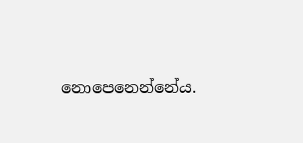නොපෙනෙන්නේය.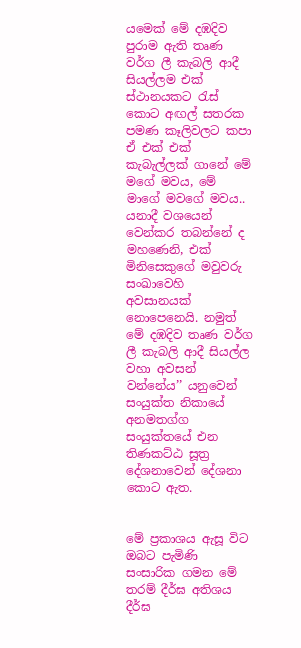යමෙක් මේ දඹදිව පුරාම ඇති තෘණ වර්ග ලී කැබලි ආදී සියල්ලම එක් ස්ථානයකට රැස් කොට අඟල් සතරක පමණ කෑලිවලට කපා ඒ එක් එක් කැබැල්ලක් ගානේ මේ මගේ මවය, මේ මාගේ මවගේ මවය.. යනාදී වශයෙන් වෙන්කර තබන්නේ ද මහණෙනි, එක් මිනිසෙකුගේ මවුවරු සංඛාවෙහි අවසානයක් නොපෙනෙයි. නමුත් මේ දඹදිව තෘණ වර්ග ලී කැබලි ආදී සියල්ල වහා අවසන් වන්නේය’’ යනුවෙන් සංයුක්ත නිකායේ අනමතග්ග සංයුක්තයේ එන තිණකට්ඨ සූත්‍ර දේශනාවෙන් දේශනා කොට ඇත.


මේ ප්‍රකාශය ඇසූ විට ඔබට පැමිණි සංසාරික ගමන මේ තරම් දීර්ඝ අතිශය දීර්ඝ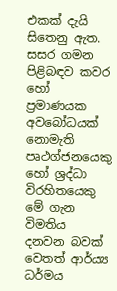එකක් දැයි සිතෙනු ඇත. සසර ගමන පිළිබඳව කවර හෝ ප්‍රමාණයක අවබෝධයක් නොමැති පෘථග්ජනයෙකු හෝ ශ්‍රද්ධා විරහිතයෙකු මේ ගැන විමතිය දනවන බවක් වෙතත් ආර්ය්‍ය ධර්මය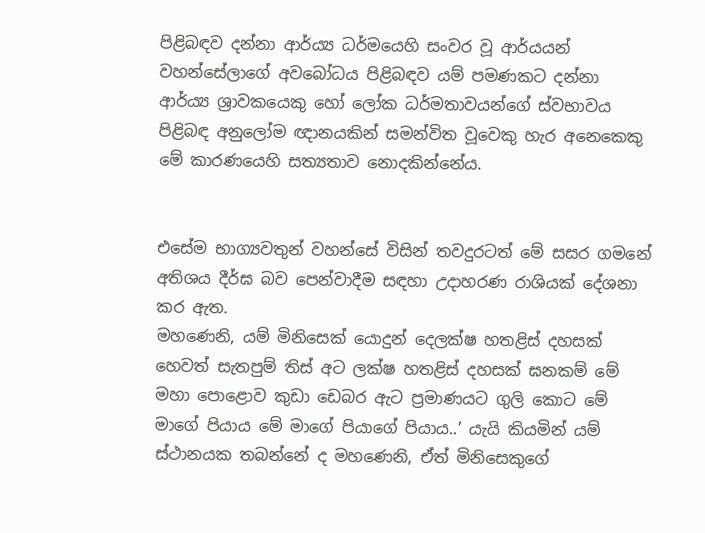පිළිබඳව දන්නා ආර්ය්‍ය ධර්මයෙහි සංවර වූ ආර්යයන් වහන්සේලාගේ අවබෝධය පිළිබඳව යම් පමණකට දන්නා ආර්ය්‍ය ශ්‍රාවකයෙකු හෝ ලෝක ධර්මතාවයන්ගේ ස්වභාවය පිළිබඳ අනුලෝම ඥ‌ානයකින් සමන්විත වූවෙකු හැර අනෙකෙකු මේ කාරණයෙහි සත්‍යතාව නොදකින්නේය.


එසේම භාග්‍යවතුන් වහන්සේ විසින් තවදුරටත් මේ සසර ගමනේ අතිශය දීර්ඝ බව පෙන්වාදීම සඳහා උදාහරණ රාශියක් දේශනා කර ඇත.
මහණෙනි, යම් මිනිසෙක් යොදුන් දෙලක්ෂ හතළිස් දහසක් හෙවත් සැතපුම් තිස් අට ලක්ෂ හතළිස් දහසක් ඝනකම් මේ මහා පොළොව කුඩා ඩෙබර ඇට ප්‍රමාණයට ගුලි කොට මේ මාගේ පියාය මේ මාගේ පියාගේ පියාය..’ යැයි කියමින් යම් ස්ථානයක තබන්නේ ද මහණෙනි, ඒත් මිනිසෙකුගේ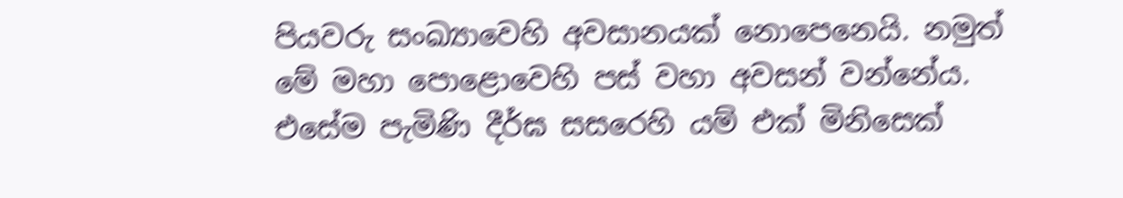පියවරු සංඛ්‍යාවෙහි අවසානයක් නොපෙනෙයි. නමුත් මේ මහා පොළොවෙහි පස් වහා අවසන් වන්නේය.
එසේම පැමිණි දීර්ඝ සසරෙහි යම් එක් මිනිසෙක්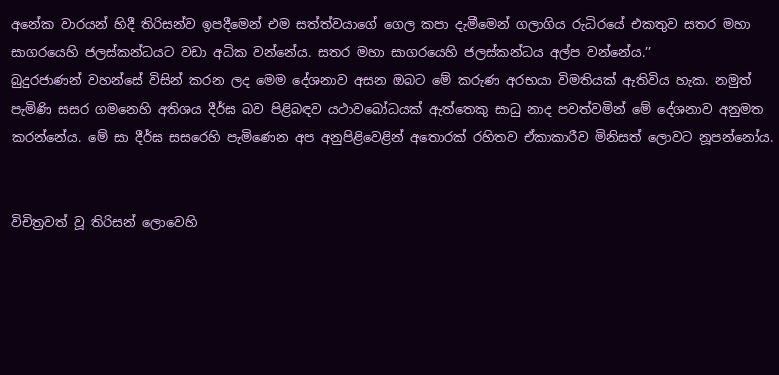අනේක වාරයන් හිදී තිරිසන්ව ඉපදීමෙන් එම සත්ත්වයාගේ ගෙල කපා දැමීමෙන් ගලාගිය රුධිරයේ එකතුව සතර මහා සාගරයෙහි ජලස්කන්ධයට වඩා අධික වන්නේය. සතර මහා සාගරයෙහි ජලස්කන්ධය අල්ප වන්නේය.’’
බුදුරජාණන් වහන්සේ විසින් කරන ලද මෙම දේශනාව අසන ඔබට මේ කරුණ අරභයා විමතියක් ඇතිවිය හැක. නමුත් පැමිණි සසර ගමනෙහි අතිශය දීර්ඝ බව පිළිබඳව යථාවබෝධයක් ඇත්තෙකු සාධු නාද පවත්වමින් මේ දේශනාව අනුමත කරන්නේය. මේ සා දීර්ඝ සසරෙහි පැමිණෙන අප අනුපිළිවෙළින් අතොරක් රහිතව ඒකාකාරීව මිනිසත් ලොවට නූපන්නෝය.


විචිත්‍රවත් වූ තිරිසන් ලොවෙහි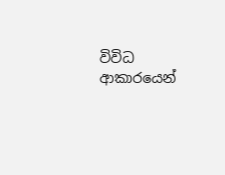විවිධ ආකාරයෙන්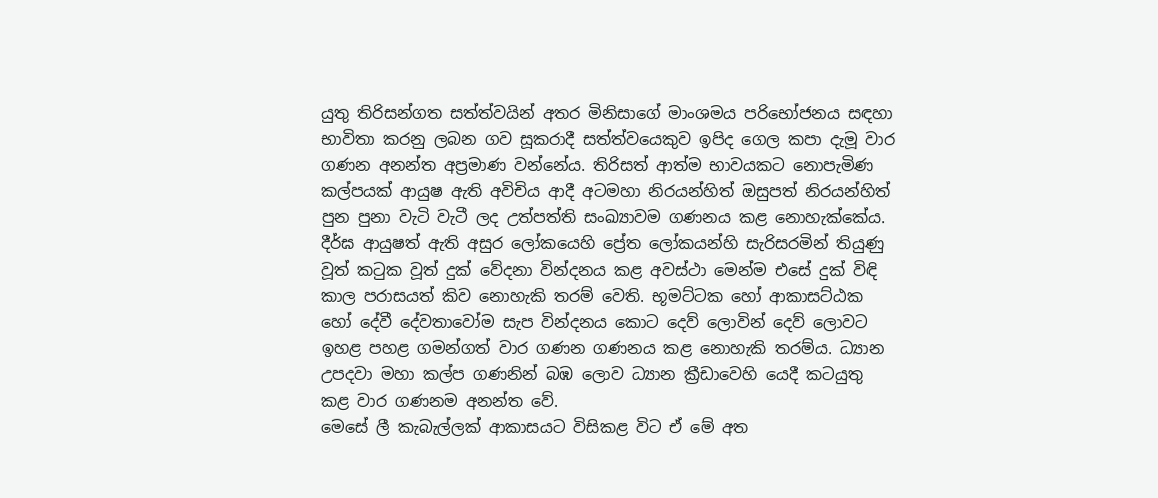යුතු තිරිසන්ගත සත්ත්වයින් අතර මිනිසාගේ මාංශමය පරිභෝජනය සඳහා භාවිතා කරනු ලබන ගව සූකරාදී සත්ත්වයෙකුව ඉපිද ගෙල කපා දැමූ වාර ගණන අනන්ත අප්‍රමාණ වන්නේය. තිරිසත් ආත්ම භාවයකට නොපැමිණ කල්පයක් ආයුෂ ඇති අවිචිය ආදී අටමහා නිරයන්හිත් ඔසුපත් නිරයන්හිත් පුන පුනා වැටි වැටී ලද උත්පත්ති සංඛ්‍යාවම ගණනය කළ නොහැක්කේය. දීර්ඝ ආයුෂත් ඇති අසුර ලෝකයෙහි ප්‍රේත ලෝකයන්හි සැරිසරමින් තියුණු වූත් කටුක වූත් දුක් වේදනා වින්දනය කළ අවස්ථා මෙන්ම එසේ දුක් විඳි කාල පරාසයත් කිව නොහැකි තරම් වෙති. භූමට්ටක හෝ ආකාසට්ඨක හෝ දේවී දේවතාවෝම සැප වින්දනය කොට දෙව් ලොවින් දෙව් ලොවට ඉහළ පහළ ගමන්ගත් වාර ගණන ගණනය කළ නොහැකි තරම්ය. ධ්‍යාන උපදවා මහා කල්ප ගණනින් බඹ ලොව ධ්‍යාන ක්‍රීඩාවෙහි යෙදී කටයුතු කළ වාර ගණනම අනන්ත වේ.
මෙසේ ලී කැබැල්ලක් ආකාසයට විසිකළ විට ඒ මේ අත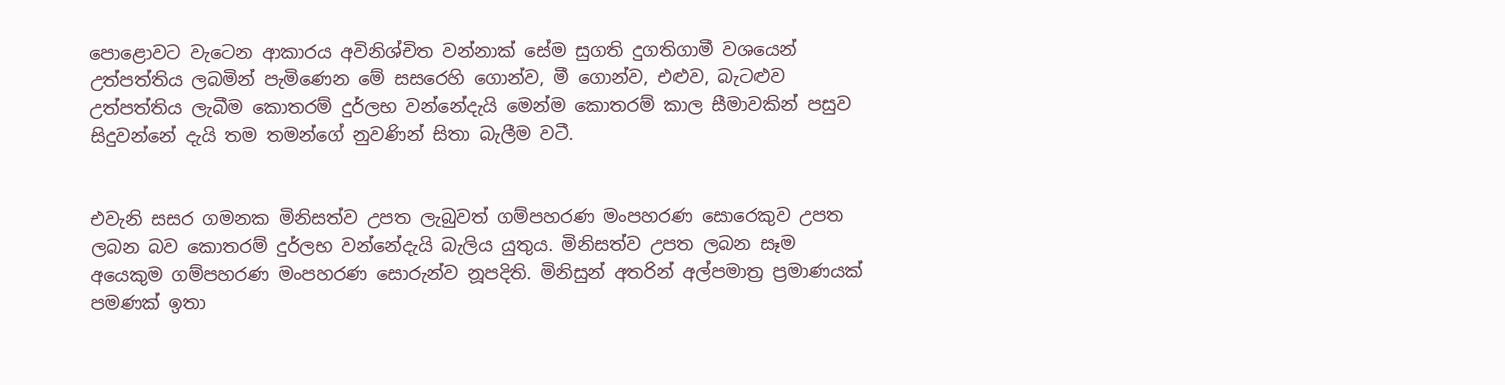පොළොවට වැටෙන ආකාරය අවිනිශ්චිත වන්නාක් සේම සුගති දුගතිගාමී වශයෙන් උත්පත්තිය ලබමින් පැමිණෙන මේ සසරෙහි ගොන්ව, මී ගොන්ව, එළුව, බැටළුව උත්පත්තිය ලැබීම කොතරම් දුර්ලභ වන්නේදැයි මෙන්ම කොතරම් කාල සීමාවකින් පසුව සිදුවන්නේ දැයි තම තමන්ගේ නුවණින් සිතා බැලීම වටී.


එවැනි සසර ගමනක මිනිසත්ව උපත ලැබුවත් ගම්පහරණ මංපහරණ සොරෙකුව උපත ලබන බව කොතරම් දුර්ලභ වන්නේදැයි බැලිය යුතුය. මිනිසත්ව උපත ලබන සෑම අයෙකුම ගම්පහරණ මංපහරණ සොරුන්ව නූපදිති. මිනිසුන් අතරින් අල්පමාත්‍ර ප්‍රමාණයක් පමණක් ඉතා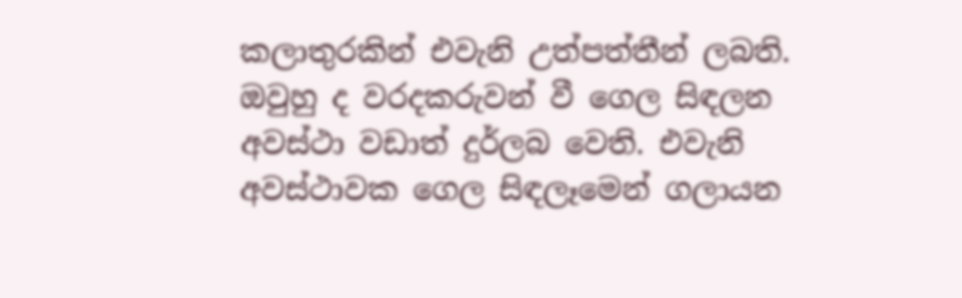කලාතුරකින් එවැනි උත්පත්තීන් ලබති.
ඔවුහු ද වරදකරුවන් වී ගෙල සිඳලන අවස්ථා වඩාත් දුර්ලබ වෙති. එවැනි අවස්ථාවක ගෙල සිඳලෑමෙන් ගලායන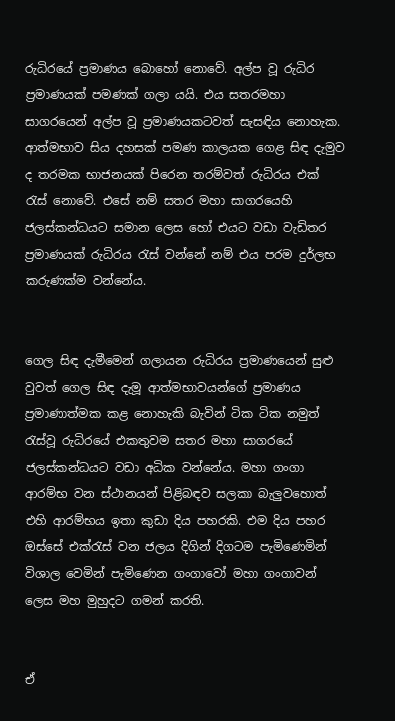රුධිරයේ ප්‍රමාණය බොහෝ නොවේ. අල්ප වූ රුධිර ප්‍රමාණයක් පමණක් ගලා යයි. එය සතරමහා සාගරයෙන් අල්ප වූ ප්‍රමාණයකටවත් සැසඳිය නොහැක. ආත්මභාව සිය දහසක් පමණ කාලයක ගෙළ සිඳ දැමුව ද තරමක භාජනයක් පිරෙන තරම්වත් රුධිරය එක් රැස් නොවේ. එසේ නම් සතර මහා සාගරයෙහි ජලස්කන්ධයට සමාන ලෙස හෝ එයට වඩා වැඩිතර ප්‍රමාණයක් රුධිරය රැස් වන්නේ නම් එය පරම දුර්ලභ කරුණක්ම වන්නේය.


ගෙල සිඳ දැමීමෙන් ගලායන රුධිරය ප්‍රමාණයෙන් සුළු වුවත් ගෙල සිඳ දැමූ ආත්මභාවයන්ගේ ප්‍රමාණය ප්‍රමාණාත්මක කළ නොහැකි බැවින් ටික ටික නමුත් රැස්වූ රුධිරයේ එකතුවම සතර මහා සාගරයේ ජලස්කන්ධයට වඩා අධික වන්නේය. මහා ගංගා ආරම්භ වන ස්ථානයන් පිළිබඳව සලකා බැලුවහොත් එහි ආරම්භය ඉතා කුඩා දිය පහරකි. එම දිය පහර ඔස්සේ එක්රැස් වන ජලය දිගින් දිගටම පැමිණෙමින් විශාල වෙමින් පැමිණෙන ගංගාවෝ මහා ගංගාවන් ලෙස මහ මුහුදට ගමන් කරති.


ඒ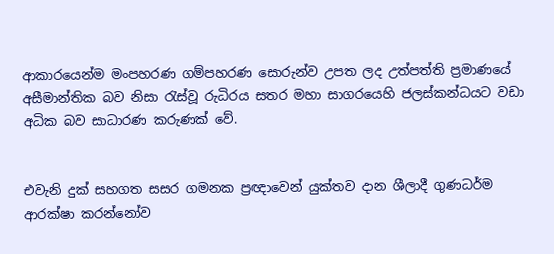ආකාරයෙන්ම මංපහරණ ගම්පහරණ සොරුන්ව උපත ලද උත්පත්ති ප්‍රමාණයේ අසීමාන්තික බව නිසා රැස්වූ රුධිරය සතර මහා සාගරයෙහි ජලස්කන්ධයට වඩා අධික බව සාධාරණ කරුණක් වේ.


එවැනි දුක් සහගත සසර ගමනක ප්‍රඥාවෙන් යුක්තව දාන ශීලාදී ගුණධර්ම ආරක්ෂා කරන්නෝව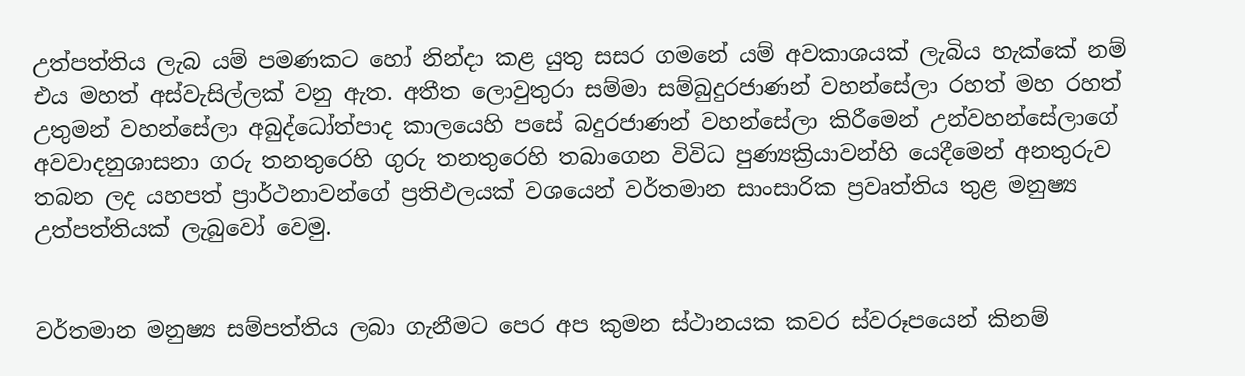උත්පත්තිය ලැබ යම් පමණකට හෝ නින්දා කළ යුතු සසර ගමනේ යම් අවකාශයක් ලැබිය හැක්කේ නම් එය මහත් අස්වැසිල්ලක් වනු ඇත. අතීත ලොවුතුරා සම්මා සම්බුදුරජාණන් වහන්සේලා රහත් මහ රහත් උතුමන් වහන්සේලා අබුද්ධෝත්පාද කාලයෙහි පසේ බදුරජාණන් වහන්සේලා කිරීමෙන් උන්වහන්සේලාගේ අවවාදනුශාසනා ගරු තනතුරෙහි ගුරු තනතුරෙහි තබාගෙන විවිධ පුණ්‍යක්‍රියාවන්හි යෙදීමෙන් අනතුරුව තබන ලද යහපත් ප්‍රාර්ථනාවන්ගේ ප්‍රතිඵලයක් වශයෙන් වර්තමාන සාංසාරික ප්‍රවෘත්තිය තුළ මනුෂ්‍ය උත්පත්තියක් ලැබුවෝ වෙමු.


වර්තමාන මනුෂ්‍ය සම්පත්තිය ලබා ගැනීමට පෙර අප කුමන ස්ථානයක කවර ස්වරූපයෙන් කිනම්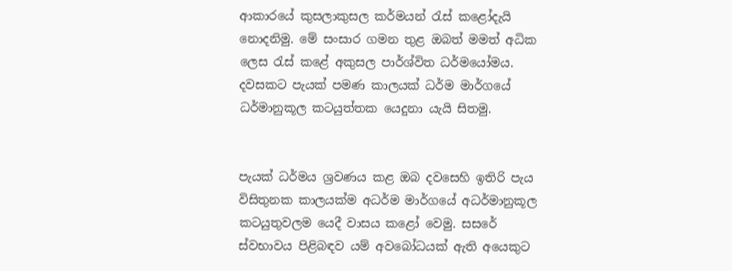ආකාරයේ කුසලාකුසල කර්මයන් රැස් කළෝදැයි නොදනිමු. මේ සංසාර ගමන තුළ ඔබත් මමත් අධික ලෙස රැස් කළේ අකුසල පාර්ශ්විත ධර්මයෝමය. දවසකට පැයක් පමණ කාලයක් ධර්ම මාර්ගයේ ධර්මානුකූල කටයුත්තක යෙදුනා යැයි සිතමු.


පැයක් ධර්මය ශ්‍රවණය කළ ඔබ දවසෙහි ඉතිරි පැය විසිතුනක කාලයක්ම අධර්ම මාර්ගයේ අධර්මානුකූල කටයුතුවලම යෙදී වාසය කළෝ වෙමු. සසරේ ස්වභාවය පිළිබඳව යම් අවබෝධයක් ඇති අයෙකුට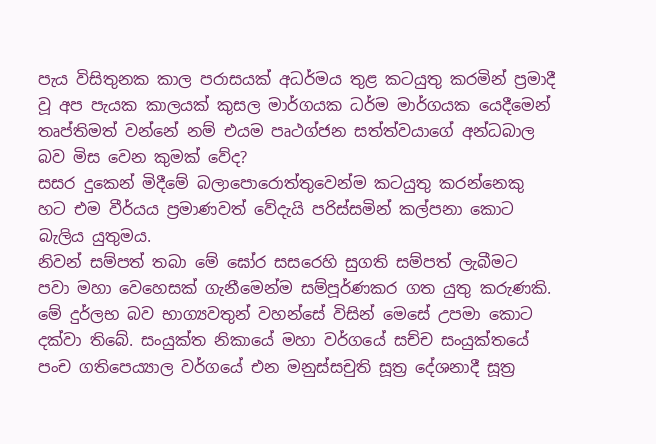පැය විසිතුනක කාල පරාසයක් අධර්මය තුළ කටයුතු කරමින් ප්‍රමාදී වූ අප පැයක කාලයක් කුසල මාර්ගයක ධර්ම මාර්ගයක යෙදීමෙන් තෘප්තිමත් වන්නේ නම් එයම පෘථග්ජන සත්ත්වයාගේ අන්ධබාල බව මිස වෙන කුමක් වේද?
සසර දුකෙන් මිදීමේ බලාපොරොත්තුවෙන්ම කටයුතු කරන්නෙකු හට එම වීර්යය ප්‍රමාණවත් වේදැයි පරිස්සමින් කල්පනා කොට බැලිය යුතුමය.
නිවන් සම්පත් තබා මේ ඝෝර සසරෙහි සුගති සම්පත් ලැබීමට පවා මහා වෙහෙසක් ගැනීමෙන්ම සම්පූර්ණකර ගත යුතු කරුණකි. මේ දුර්ලභ බව භාග්‍යවතුන් වහන්සේ විසින් මෙසේ උපමා කොට දක්වා තිබේ. සංයුක්ත නිකායේ මහා වර්ගයේ සච්ච සංයුක්තයේ පංච ගතිපෙය්‍යාල වර්ගයේ එන මනුස්සචුති සූත්‍ර දේශනාදී සූත්‍ර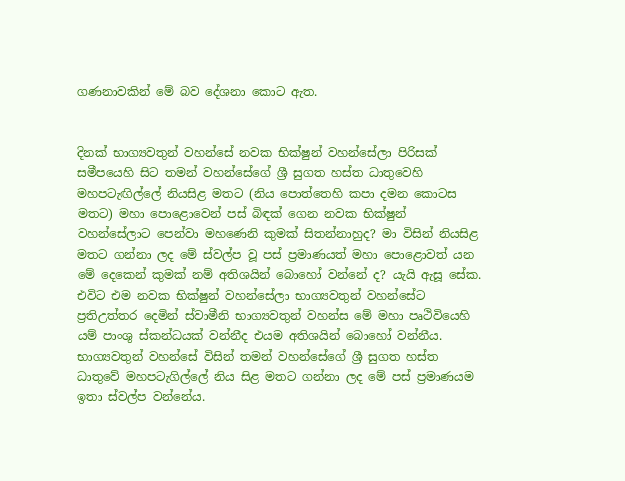ගණනාවකින් මේ බව දේශනා කොට ඇත.


දිනක් භාග්‍යවතුන් වහන්සේ නවක භික්ෂුන් වහන්සේලා පිරිසක් සමීපයෙහි සිට තමන් වහන්සේගේ ශ්‍රී සුගත හස්ත ධාතුවෙහි මහපටැඟිල්ලේ නියසිළ මතට (නිය පොත්තෙහි කපා දමන කොටස මතට) මහා පොළොවෙන් පස් බිඳක් ගෙන නවක භික්ෂුන් වහන්සේලාට පෙන්වා මහණෙනි කුමක් සිතන්නාහුද? මා විසින් නියසිළ මතට ගන්නා ලද මේ ස්වල්ප වූ පස් ප්‍රමාණයත් මහා පොළොවත් යන මේ දෙකෙන් කුමක් නම් අතිශයින් බොහෝ වන්නේ ද? යැයි ඇසූ සේක.
එවිට එම නවක භික්ෂුන් වහන්සේලා භාග්‍යවතුන් වහන්සේට ප්‍රතිඋත්තර දෙමින් ස්වාමීනි භාග්‍යවතුන් වහන්ස මේ මහා පෘථිවියෙහි යම් පාංශු ස්කන්ධයක් වන්නීද එයම අතිශයින් බොහෝ වන්නීය. භාග්‍යවතුන් වහන්සේ විසින් තමන් වහන්සේගේ ශ්‍රී සුගත හස්ත ධාතුවේ මහපටැගිල්ලේ නිය සිළ මතට ගන්නා ලද මේ පස් ප්‍රමාණයම ඉතා ස්වල්ප වන්නේය.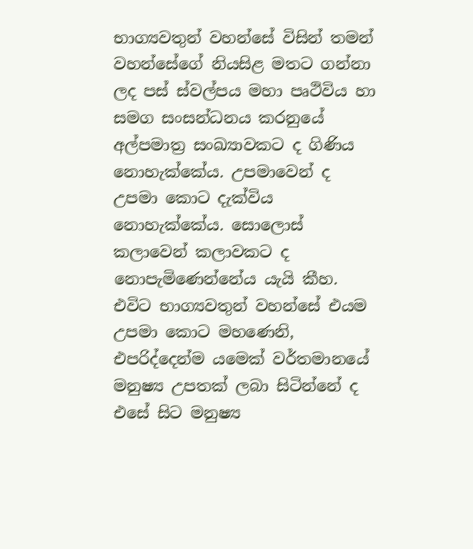භාග්‍යවතුන් වහන්සේ විසින් තමන් වහන්සේගේ නියසිළ මතට ගන්නා ලද පස් ස්වල්පය මහා පෘථිවිය හා සමග සංසන්ධනය කරනුයේ අල්පමාත්‍ර සංඛ්‍යාවකට ද ගිණිය නොහැක්කේය. උපමාවෙන් ද උපමා කොට දැක්විය නොහැක්කේය. සොලොස් කලාවෙන් කලාවකට ද නොපැමිණෙන්නේය යැයි කීහ.
එවිට භාග්‍යවතුන් වහන්සේ එයම උපමා කොට මහණෙනි, එපරිද්දෙන්ම යමෙක් වර්තමානයේ මනුෂ්‍ය උපතක් ලබා සිටින්නේ ද එසේ සිට මනුෂ්‍ය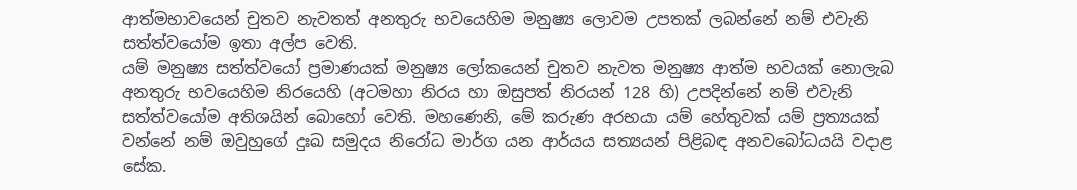ආත්මභාවයෙන් චුතව නැවතත් අනතුරු භවයෙහිම මනුෂ්‍ය ලොවම උපතක් ලබන්නේ නම් එවැනි සත්ත්වයෝම ඉතා අල්ප වෙති.
යම් මනුෂ්‍ය සත්ත්වයෝ ප්‍රමාණයක් මනුෂ්‍ය ලෝකයෙන් චුතව නැවත මනුෂ්‍ය ආත්ම භවයක් නොලැබ අනතුරු භවයෙහිම නිරයෙහි (අටමහා නිරය හා ඔසුපත් නිරයන් 128 හි) උපදින්නේ නම් එවැනි සත්ත්වයෝම අතිශයින් බොහෝ වෙති. මහණෙනි, මේ කරුණ අරභයා යම් හේතුවක් යම් ප්‍රත්‍යයක් වන්නේ නම් ඔවුහුගේ දුඃඛ සමුදය නිරෝධ මාර්ග යන ආර්යය සත්‍යයන් පිළිබඳ අනවබෝධයයි වදාළ සේක.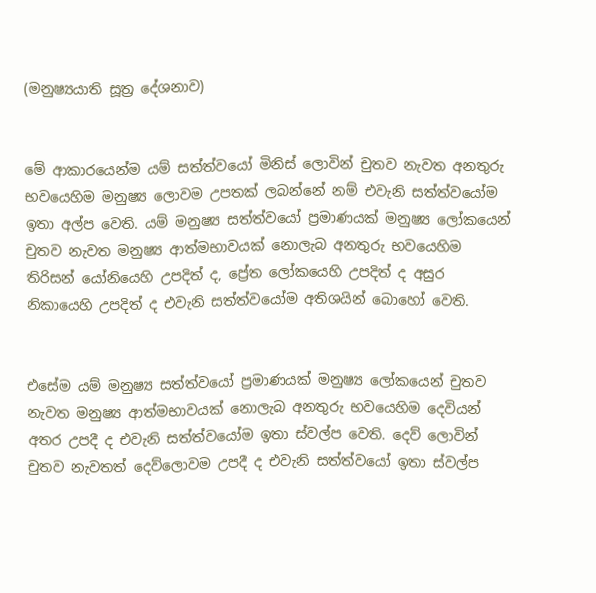(මනුෂ්‍යයාති සූත්‍ර දේශනාව)


මේ ආකාරයෙන්ම යම් සත්ත්වයෝ මිනිස් ලොවින් චුතව නැවත අනතුරු භවයෙහිම මනුෂ්‍ය ලොවම උපතක් ලබන්නේ නම් එවැනි සත්ත්වයෝම ඉතා අල්ප වෙති. යම් මනුෂ්‍ය සත්ත්වයෝ ප්‍රමාණයක් මනුෂ්‍ය ලෝකයෙන් චුතව නැවත මනුෂ්‍ය ආත්මභාවයක් නොලැබ අනතුරු භවයෙහිම තිරිසන් යෝනියෙහි උපදිත් ද, ප්‍රේත ලෝකයෙහි උපදිත් ද අසුර නිකායෙහි උපදිත් ද එවැනි සත්ත්වයෝම අතිශයින් බොහෝ වෙති.


එසේම යම් මනුෂ්‍ය සත්ත්වයෝ ප්‍රමාණයක් මනුෂ්‍ය ලෝකයෙන් චුතව නැවත මනුෂ්‍ය ආත්මභාවයක් නොලැබ අනතුරු භවයෙහිම දෙවියන් අතර උපදී ද එවැනි සත්ත්වයෝම ඉතා ස්වල්ප වෙති. දෙව් ලොවින් චුතව නැවතත් දෙව්ලොවම උපදී ද එවැනි සත්ත්වයෝ ඉතා ස්වල්ප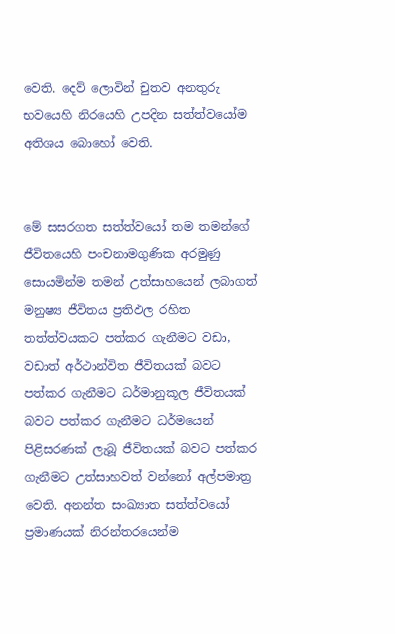වෙති. දෙව් ලොවින් චුතව අනතුරු භවයෙහි නිරයෙහි උපදින සත්ත්වයෝම අතිශය බොහෝ වෙති.


මේ සසරගත සත්ත්වයෝ තම තමන්ගේ ජීවිතයෙහි පංචනාමගුණික අරමුණු සොයමින්ම තමන් උත්සාහයෙන් ලබාගත් මනුෂ්‍ය ජීවිතය ප්‍රතිඵල රහිත තත්ත්වයකට පත්කර ගැනීමට වඩා, වඩාත් අර්ථාන්විත ජීවිතයක් බවට පත්කර ගැනීමට ධර්මානුකූල ජීවිතයක් බවට පත්කර ගැනීමට ධර්මයෙන් පිළිසරණක් ලැබූ ජීවිතයක් බවට පත්කර ගැනීමට උත්සාහවත් වන්නෝ අල්පමාත්‍ර වෙති. අනන්ත සංඛ්‍යාත සත්ත්වයෝ ප්‍රමාණයක් නිරන්තරයෙන්ම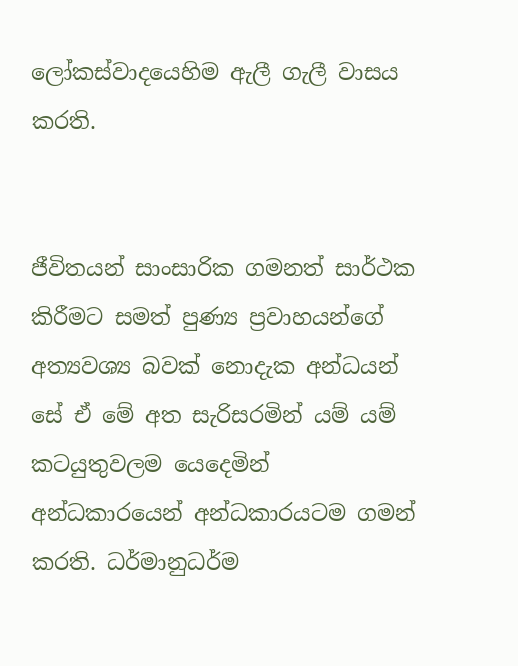ලෝකස්වාදයෙහිම ඇලී ගැලී වාසය කරති.


ජීවිතයන් සාංසාරික ගමනත් සාර්ථක කිරීමට සමත් පුණ්‍ය ප්‍රවාහයන්ගේ අත්‍යවශ්‍ය බවක් නොදැක අන්ධයන් සේ ඒ මේ අත සැරිසරමින් යම් යම් කටයුතුවලම යෙදෙමින් අන්ධකාරයෙන් අන්ධකාරයටම ගමන් කරති. ධර්මානුධර්ම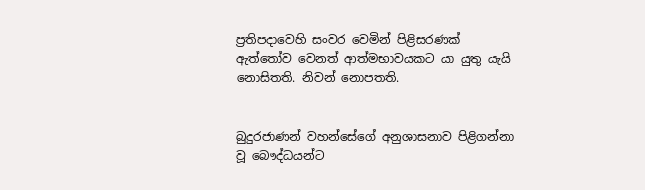ප්‍රතිපදාවෙහි සංවර වෙමින් පිළිසරණක් ඇත්තෝව වෙනත් ආත්මභාවයකට යා යුතු යැයි නොසිතති. නිවන් නොපතති.


බුදුරජාණන් වහන්සේගේ අනුශාසනාව පිළිගන්නා වූ බෞද්ධයන්ට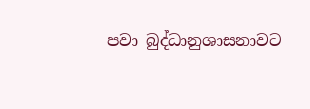පවා බුද්ධානුශාසනාවට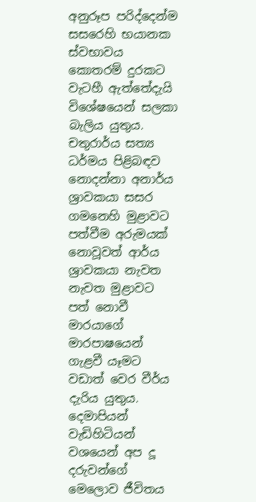අනුරූප පරිද්දෙන්ම සසරෙහි භයානක ස්වභාවය කොතරම් දුරකට වැටහී ඇත්තේදැයි විශේෂයෙන් සලකා බැලිය යුතුය. චතුරාර්ය සත්‍ය ධර්මය පිළිබඳව නොදන්නා අනාර්ය ශ්‍රාවකයා සසර ගමනෙහි මුළාවට පත්වීම අරුමයක් නොවූවත් ආර්ය ශ්‍රාවකයා නැවත නැවත මුළාවට පත් නොවී මාරයාගේ මාරපාෂයෙන් ගැළවී යෑමට වඩාත් වෙර වීර්ය දැරිය යුතුය.
දෙමාපියන් වැඩිහිටියන් වශයෙන් අප දූ දරුවන්ගේ මෙලොව ජීවිතය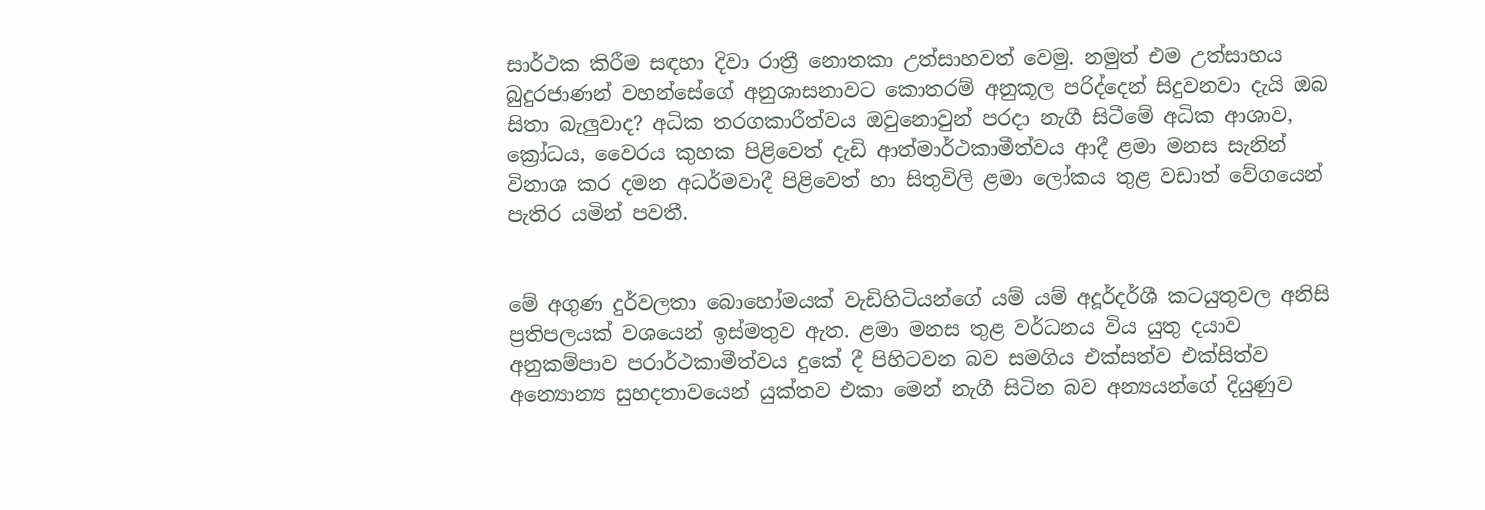සාර්ථක කිරීම සඳහා දිවා රාත්‍රී නොතකා උත්සාහවත් වෙමු. නමුත් එම උත්සාහය බුදුරජාණන් වහන්සේගේ අනුශාසනාවට කොතරම් අනුකූල පරිද්දෙන් සිදුවනවා දැයි ඔබ සිතා බැලුවාද? අධික තරගකාරීත්වය ඔවුනොවුන් පරදා නැගී සිටීමේ අධික ආශාව, ක්‍රෝධය, වෛරය කුහක පිළිවෙත් දැඩි ආත්මාර්ථකාමීත්වය ආදී ළමා මනස සැනින් විනාශ කර දමන අධර්මවාදී පිළිවෙත් හා සිතුවිලි ළමා ලෝකය තුළ වඩාත් වේගයෙන් පැතිර යමින් පවතී.


මේ අගුණ දුර්වලතා බොහෝමයක් වැඩිහිටියන්ගේ යම් යම් අදූර්දර්ශී කටයුතුවල අනිසි ප්‍රතිපලයක් වශයෙන් ඉස්මතුව ඇත. ළමා මනස තුළ වර්ධනය විය යුතු දයාව අනුකම්පාව පරාර්ථකාමීත්වය දුකේ දී පිහිටවන බව සමගිය එක්සත්ව එක්සිත්ව අන්‍යොන්‍ය සුහදතාවයෙන් යුක්තව එකා මෙන් නැගී සිටින බව අන්‍යයන්ගේ දියුණුව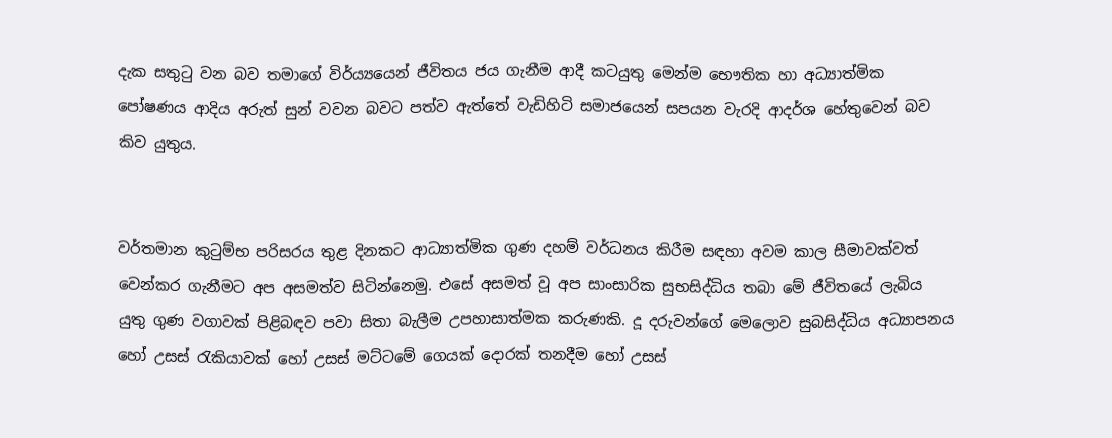දැක සතුටු වන බව තමාගේ විර්ය්‍යයෙන් ජීවිතය ජය ගැනීම ආදී කටයුතු මෙන්ම භෞතික හා අධ්‍යාත්මික පෝෂණය ආදිය අරුත් සුන් වවන බවට පත්ව ඇත්තේ වැඩිහිටි සමාජයෙන් සපයන වැරදි ආදර්ශ හේතුවෙන් බව කිව යුතුය.


වර්තමාන කුටුම්භ පරිසරය තුළ දිනකට ආධ්‍යාත්මික ගුණ දහම් වර්ධනය කිරීම සඳහා අවම කාල සීමාවක්වත් වෙන්කර ගැනීමට අප අසමත්ව සිටින්නෙමු. එසේ අසමත් වූ අප සාංසාරික සුභසිද්ධිය තබා මේ ජීවිතයේ ලැබිය යුතු ගුණ වගාවක් පිළිබඳව පවා සිතා බැලීම උපහාසාත්මක කරුණකි. දූ දරුවන්ගේ මෙලොව සුබසිද්ධිය අධ්‍යාපනය හෝ උසස් රැකියාවක් හෝ උසස් මට්ටමේ ගෙයක් දොරක් තනදීම හෝ උසස්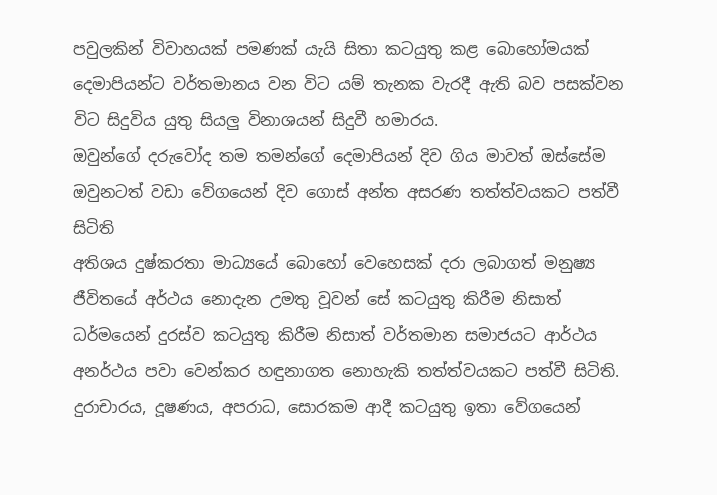පවුලකින් විවාහයක් පමණක් යැයි සිතා කටයුතු කළ බොහෝමයක් දෙමාපියන්ට වර්තමානය වන විට යම් තැනක වැරදී ඇති බව පසක්වන විට සිදුවිය යුතු සියලු විනාශයන් සිදුවී හමාරය.
ඔවුන්ගේ දරුවෝද තම තමන්ගේ දෙමාපියන් දිව ගිය මාවත් ඔස්සේම ඔවුනටත් වඩා වේගයෙන් දිව ගොස් අන්ත අසරණ තත්ත්වයකට පත්වී සිටිති
අතිශය දුෂ්කරතා මාධ්‍යයේ බොහෝ වෙහෙසක් දරා ලබාගත් මනුෂ්‍ය ජීවිතයේ අර්ථය නොදැන උමතු වූවන් සේ කටයුතු කිරීම නිසාත් ධර්මයෙන් දුරස්ව කටයුතු කිරීම නිසාත් වර්තමාන සමාජයට ආර්ථය අනර්ථය පවා වෙන්කර හඳුනාගත නොහැකි තත්ත්වයකට පත්වී සිටිති. දුරාචාරය, දූෂණය, අපරාධ, සොරකම ආදී කටයුතු ඉතා වේගයෙන්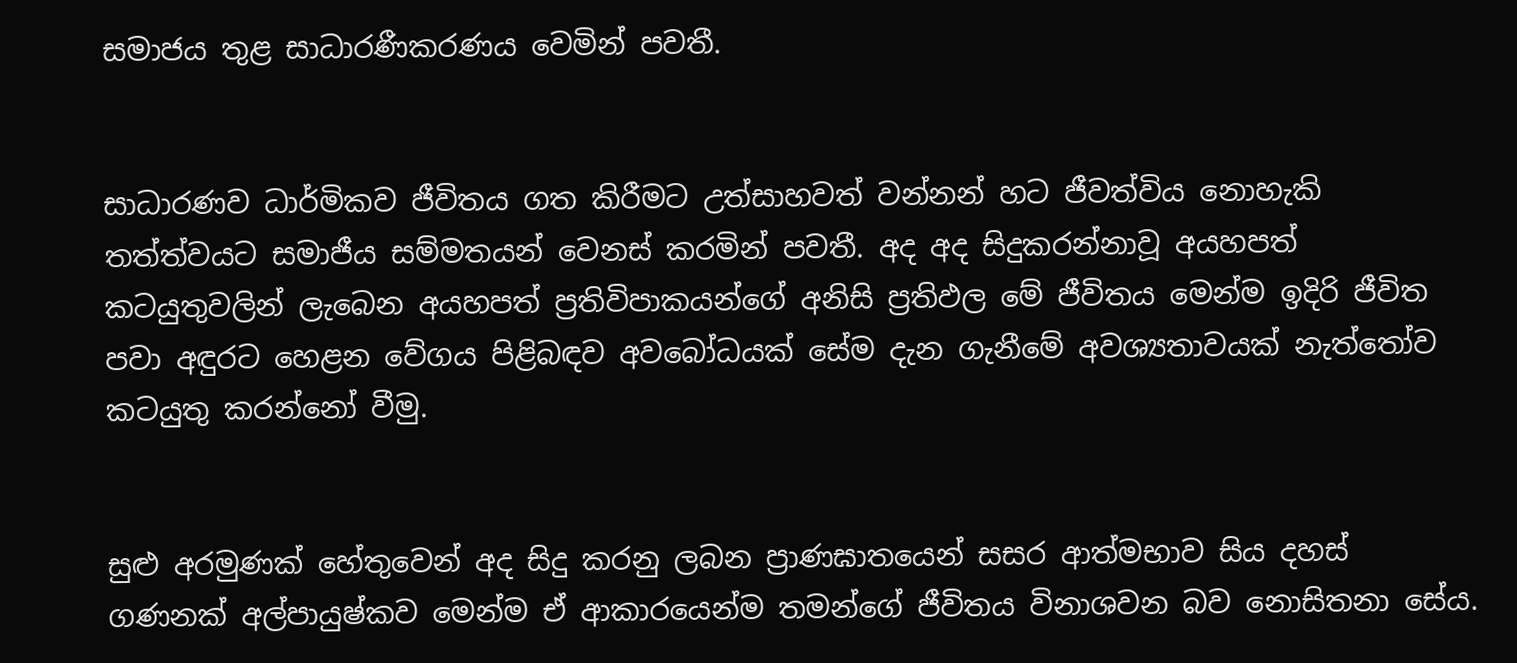සමාජය තුළ සාධාරණීකරණය වෙමින් පවතී.


සාධාරණව ධාර්මිකව ජීවිතය ගත කිරීමට උත්සාහවත් වන්නන් හට ජීවත්විය නොහැකි තත්ත්වයට සමාජීය සම්මතයන් වෙනස් කරමින් පවතී. අද අද සිදුකරන්නාවූ අයහපත් කටයුතුවලින් ලැබෙන අයහපත් ප්‍රතිවිපාකයන්ගේ අනිසි ප්‍රතිඵල මේ ජීවිතය මෙන්ම ඉදිරි ජීවිත පවා අඳුරට හෙළන වේගය පිළිබඳව අවබෝධයක් සේම දැන ගැනීමේ අවශ්‍යතාවයක් නැත්තෝව කටයුතු කරන්නෝ වීමු.


සුළු අරමුණක් හේතුවෙන් අද සිදු කරනු ලබන ප්‍රාණඝාතයෙන් සසර ආත්මභාව සිය දහස් ගණනක් අල්පායුෂ්කව මෙන්ම ඒ ආකාරයෙන්ම තමන්ගේ ජීවිතය විනාශවන බව නොසිතනා සේය.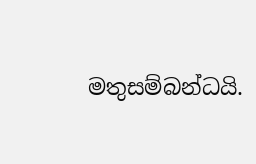මතුසම්බන්ධයි.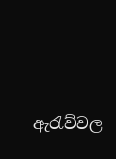ඇරැව්වල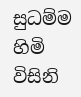සුධම්ම හිමි විසිනි